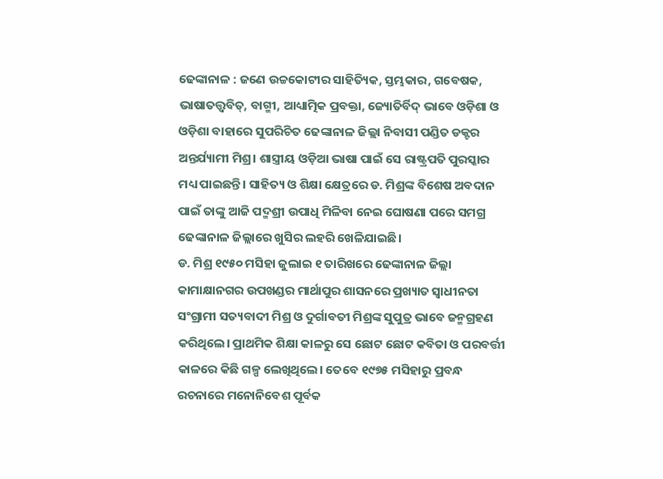ଢେଙ୍କାନାଳ : ଜଣେ ଉଚ୍ଚକୋଟୀର ସାହିତ୍ୟିକ, ସ୍ତମ୍ଭକାର, ଗବେଷକ, ଭାଷାତତ୍ତ୍ବବିତ୍, ବାଗ୍ମୀ, ଆଧ୍ୟାତ୍ମିକ ପ୍ରବକ୍ତା, ଜ୍ୟୋତିର୍ବିଦ୍ ଭାବେ ଓଡ଼ିଶା ଓ ଓଡ଼ିଶା ବାହାରେ ସୁପରିଚିତ ଢେଙ୍କାନାଳ ଜିଲ୍ଲା ନିବାସୀ ପଣ୍ଡିତ ଡକ୍ଟର ଅନ୍ତର୍ଯ୍ୟାମୀ ମିଶ୍ର। ଶାସ୍ତ୍ରୀୟ ଓଡ଼ିଆ ଭାଷା ପାଇଁ ସେ ରାଷ୍ଟ୍ରପତି ପୁରସ୍କାର ମଧ୍ୟ ପାଇଛନ୍ତି। ସାହିତ୍ୟ ଓ ଶିକ୍ଷା କ୍ଷେତ୍ରରେ ଡ. ମିଶ୍ରଙ୍କ ବିଶେଷ ଅବଦାନ ପାଇଁ ତାଙ୍କୁ ଆଜି ପଦ୍ମଶ୍ରୀ ଉପାଧି ମିଳିବା ନେଇ ଘୋଷଣା ପରେ ସମଗ୍ର ଢେଙ୍କାନାଳ ଜିଲ୍ଲାରେ ଖୁସିର ଲହରି ଖେଳିଯାଇଛି।
ଡ. ମିଶ୍ର ୧୯୫୦ ମସିହା ଜୁଲାଇ ୧ ତାରିଖରେ ଢେଙ୍କାନାଳ ଜିଲ୍ଲା କାମାକ୍ଷାନଗର ଉପଖଣ୍ଡର ମାର୍ଥାପୁର ଶାସନରେ ପ୍ରଖ୍ୟାତ ସ୍ୱାଧୀନତା ସଂଗ୍ରାମୀ ସତ୍ୟବାଦୀ ମିଶ୍ର ଓ ଦୁର୍ଗାବତୀ ମିଶ୍ରଙ୍କ ସୁପୁତ୍ର ଭାବେ ଜନ୍ମଗ୍ରହଣ କରିଥିଲେ। ପ୍ରାଥମିକ ଶିକ୍ଷା କାଳରୁ ସେ ଛୋଟ ଛୋଟ କବିତା ଓ ପରବର୍ତ୍ତୀ କାଳରେ କିଛି ଗଳ୍ପ ଲେଖିଥିଲେ। ତେବେ ୧୯୭୫ ମସିହାରୁ ପ୍ରବନ୍ଧ ରଚନାରେ ମନୋନିବେଶ ପୂର୍ବକ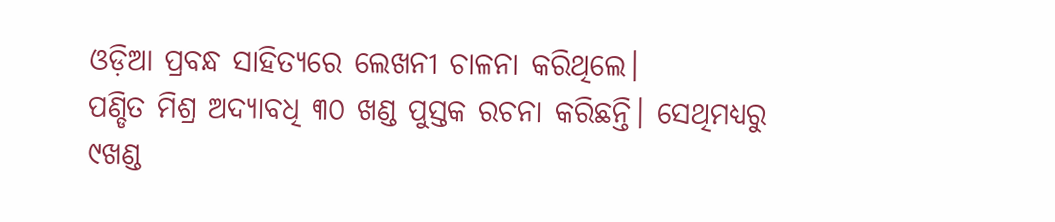ଓଡ଼ିଆ ପ୍ରବନ୍ଧ ସାହିତ୍ୟରେ ଲେଖନୀ ଚାଳନା କରିଥିଲେ।
ପଣ୍ଡିତ ମିଶ୍ର ଅଦ୍ୟାବଧି ୩୦ ଖଣ୍ଡ ପୁସ୍ତକ ରଚନା କରିଛନ୍ତି। ସେଥିମଧ୍ୟରୁ ୯ଖଣ୍ଡ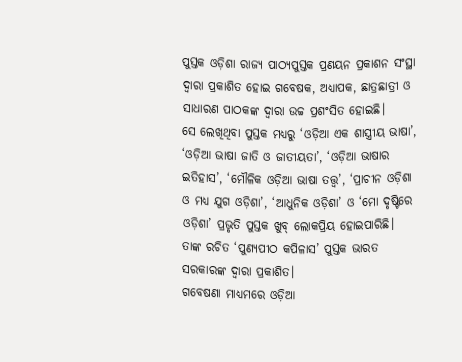ପୁସ୍ତକ ଓଡ଼ିଶା ରାଜ୍ୟ ପାଠ୍ୟପୁସ୍ତକ ପ୍ରଣୟନ ପ୍ରକାଶନ ସଂସ୍ଥା ଦ୍ୱାରା ପ୍ରକାଶିତ ହୋଇ ଗବେଷକ, ଅଧ୍ୟାପକ, ଛାତ୍ରଛାତ୍ରୀ ଓ ସାଧାରଣ ପାଠକଙ୍କ ଦ୍ୱାରା ଉଚ୍ଚ ପ୍ରଶଂସିତ ହୋଇଛି।
ସେ ଲେଖିଥିବା ପୁସ୍ତକ ମଧ୍ୟରୁ ‘ଓଡ଼ିଆ ଏକ ଶାସ୍ତ୍ରୀୟ ଭାଷା’, ‘ଓଡ଼ିଆ ଭାଷା ଜାତି ଓ ଜାତୀୟତା’, ‘ଓଡ଼ିଆ ଭାଷାର ଇତିହାସ’, ‘ମୌଳିକ ଓଡ଼ିଆ ଭାଷା ତତ୍ତ୍ୱ’, ‘ପ୍ରାଚୀନ ଓଡ଼ିଶା ଓ ମଧ୍ୟ ଯୁଗ ଓଡ଼ିଶା’, ‘ଆଧୁନିକ ଓଡ଼ିଶା’ ଓ ‘ମୋ ଦୃଷ୍ଟିରେ ଓଡ଼ିଶା’ ପ୍ରଭୃତି ପୁସ୍ତକ ଖୁବ୍ ଲୋକପ୍ରିୟ ହୋଇପାରିଛି। ତାଙ୍କ ରଚିତ ‘ପୁଣ୍ୟପୀଠ କପିଳାସ’ ପୁସ୍ତକ ଭାରତ ସରକାରଙ୍କ ଦ୍ୱାରା ପ୍ରକାଶିତ।
ଗବେଷଣା ମାଧ୍ୟମରେ ଓଡ଼ିଆ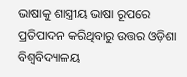ଭାଷାକୁ ଶାସ୍ତ୍ରୀୟ ଭାଷା ରୂପରେ ପ୍ରତିପାଦନ କରିଥିବାରୁ ଉତ୍ତର ଓଡ଼ିଶା ବିଶ୍ୱବିଦ୍ୟାଳୟ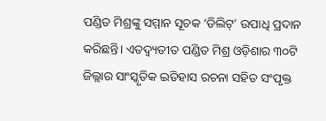ପଣ୍ଡିତ ମିଶ୍ରଙ୍କୁ ସମ୍ମାନ ସୂଚକ ‘ଡିଲିଟ୍’ ଉପାଧି ପ୍ରଦାନ କରିଛନ୍ତି। ଏତଦ୍ବ୍ୟତୀତ ପଣ୍ଡିତ ମିଶ୍ର ଓଡ଼ିଶାର ୩୦ଟି ଜିଲ୍ଲାର ସାଂସ୍କୃତିକ ଇତିହାସ ରଚନା ସହିତ ସଂପୃକ୍ତ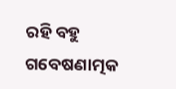ରହି ବହୁ ଗବେଷଣାତ୍ମକ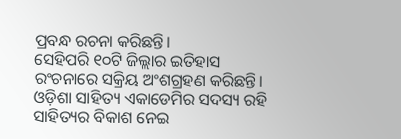ପ୍ରବନ୍ଧ ରଚନା କରିଛନ୍ତି।
ସେହିପରି ୧୦ଟି ଜିଲ୍ଲାର ଇତିହାସ ରଂଚନାରେ ସକ୍ରିୟ ଅଂଶଗ୍ରହଣ କରିଛନ୍ତି। ଓଡ଼ିଶା ସାହିତ୍ୟ ଏକାଡେମିର ସଦସ୍ୟ ରହି ସାହିତ୍ୟର ବିକାଶ ନେଇ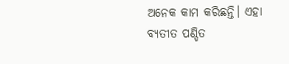ଅନେକ କାମ କରିଛନ୍ତି। ଏହା ବ୍ୟତୀତ ପଣ୍ଡିତ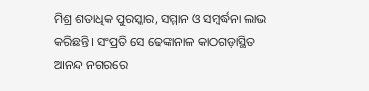ମିଶ୍ର ଶତାଧିକ ପୁରସ୍କାର, ସମ୍ମାନ ଓ ସମ୍ବର୍ଦ୍ଧନା ଲାଭ କରିଛନ୍ତି। ସଂପ୍ରତି ସେ ଢେଙ୍କାନାଳ କାଠଗଡ଼ାସ୍ଥିତ ଆନନ୍ଦ ନଗରରେ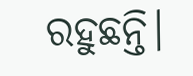ରହୁଛନ୍ତି।